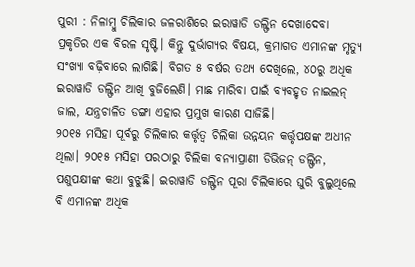ପୁରୀ : ନିଳାମ୍ବୁ ଚିଲିକାର ଜଳରାଶିରେ ଇରାୱାଡି ଡଲ୍ଫିନ ଦେଖାଦେବା ପ୍ରକୃତିର ଏକ ବିରଳ ସୃଷ୍ଟି। କିନ୍ତୁ ଦୁର୍ଭାଗ୍ୟର ବିଷୟ, କ୍ରମାଗତ ଏମାନଙ୍କ ମୃତ୍ୟୁ ସଂଖ୍ୟା ବଢ଼ିବାରେ ଲାଗିଛି। ବିଗତ ୫ ବର୍ଷର ତଥ୍ୟ ଦେଖିଲେ, ୪୦ରୁ ଅଧିକ ଇରାୱାଡି ଡଲ୍ଫିନ ଆଖି ବୁଜିଲେଣି। ମାଛ ମାରିବା ପାଇଁ ବ୍ୟବହୃତ ନାଇଲନ୍ ଜାଲ, ଯନ୍ତ୍ରଚାଳିତ ଡଙ୍ଗା ଏହାର ପ୍ରମୁଖ କାରଣ ସାଜିଛି।
୨୦୧୫ ମସିହା ପୂର୍ବରୁ ଚିଲିକାର କର୍ତ୍ତୃତ୍ବ ଚିଲିକା ଉନ୍ନୟନ କର୍ତ୍ତୃପକ୍ଷଙ୍କ ଅଧୀନ ଥିଲା। ୨୦୧୫ ମସିହା ପରଠାରୁ ଚିଲିକା ବନ୍ୟାପ୍ରାଣୀ ଡିଭିଜନ୍ ଡଲ୍ଫିନ, ପଶୁପକ୍ଷୀଙ୍କ କଥା ବୁଝୁଛି। ଇରାୱାଡି ଡଲ୍ଫିନ ପୂରା ଚିଲିକାରେ ଘୁରି ବୁଲୁଥିଲେ ବି ଏମାନଙ୍କ ଅଧିକ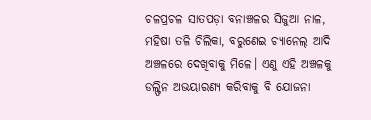ଚଳପ୍ରଚଳ ସାତପଡ଼ା ବନାଞ୍ଚଳର ସିଜୁଆ ନାଳ, ମହିଷା ତଳି ଚିଲିକା, ବରୁଣେଇ ଚ୍ୟାନେଲ୍ ଆଦି ଅଞ୍ଚଳରେ ଦେଖିବାକୁ ମିଳେ। ଏଣୁ ଏହି ଅଞ୍ଚଳକୁ ଡଲ୍ଫିନ ଅଭୟାରଣ୍ୟ କରିବାକୁ ବି ଯୋଜନା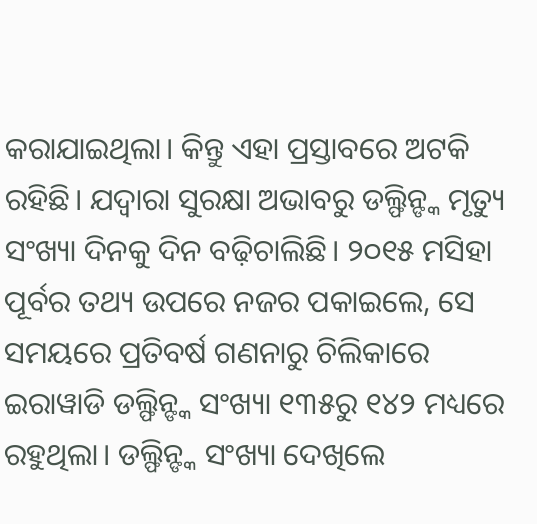କରାଯାଇଥିଲା। କିନ୍ତୁ ଏହା ପ୍ରସ୍ତାବରେ ଅଟକି ରହିଛି। ଯଦ୍ବାରା ସୁରକ୍ଷା ଅଭାବରୁ ଡଲ୍ଫିନ୍ଙ୍କ ମୃତ୍ୟୁ ସଂଖ୍ୟା ଦିନକୁ ଦିନ ବଢ଼ିଚାଲିଛି। ୨୦୧୫ ମସିହା ପୂର୍ବର ତଥ୍ୟ ଉପରେ ନଜର ପକାଇଲେ, ସେ ସମୟରେ ପ୍ରତିବର୍ଷ ଗଣନାରୁ ଚିଲିକାରେ ଇରାୱାଡି ଡଲ୍ଫିନ୍ଙ୍କ ସଂଖ୍ୟା ୧୩୫ରୁ ୧୪୨ ମଧ୍ୟରେ ରହୁଥିଲା। ଡଲ୍ଫିନ୍ଙ୍କ ସଂଖ୍ୟା ଦେଖିଲେ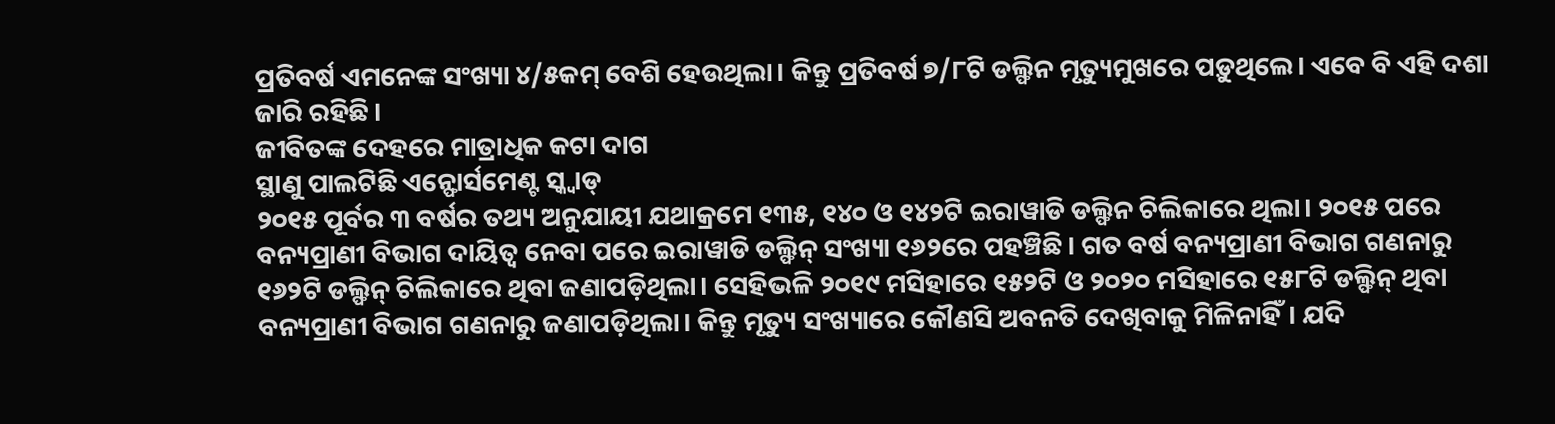ପ୍ରତିବର୍ଷ ଏମନେଙ୍କ ସଂଖ୍ୟା ୪/୫କମ୍ ବେଶି ହେଉଥିଲା। କିନ୍ତୁ ପ୍ରତିବର୍ଷ ୭/୮ଟି ଡଲ୍ଫିନ ମୃତ୍ୟୁମୁଖରେ ପଡ଼ୁଥିଲେ। ଏବେ ବି ଏହି ଦଶା ଜାରି ରହିଛି।
ଜୀବିତଙ୍କ ଦେହରେ ମାତ୍ରାଧିକ କଟା ଦାଗ
ସ୍ଥାଣୁ ପାଲଟିଛି ଏନ୍ଫୋର୍ସମେଣ୍ଟ ସ୍କ୍ବାଡ୍
୨୦୧୫ ପୂର୍ବର ୩ ବର୍ଷର ତଥ୍ୟ ଅନୁଯାୟୀ ଯଥାକ୍ରମେ ୧୩୫, ୧୪୦ ଓ ୧୪୨ଟି ଇରାୱାଡି ଡଲ୍ଫିନ ଚିଲିକାରେ ଥିଲା। ୨୦୧୫ ପରେ ବନ୍ୟପ୍ରାଣୀ ବିଭାଗ ଦାୟିତ୍ବ ନେବା ପରେ ଇରାୱାଡି ଡଲ୍ଫିନ୍ ସଂଖ୍ୟା ୧୬୨ରେ ପହଞ୍ଚିଛି। ଗତ ବର୍ଷ ବନ୍ୟପ୍ରାଣୀ ବିଭାଗ ଗଣନାରୁ ୧୬୨ଟି ଡଲ୍ଫିନ୍ ଚିଲିକାରେ ଥିବା ଜଣାପଡ଼ିଥିଲା। ସେହିଭଳି ୨୦୧୯ ମସିହାରେ ୧୫୨ଟି ଓ ୨୦୨୦ ମସିହାରେ ୧୫୮ଟି ଡଲ୍ଫିନ୍ ଥିବା ବନ୍ୟପ୍ରାଣୀ ବିଭାଗ ଗଣନାରୁ ଜଣାପଡ଼ିଥିଲା। କିନ୍ତୁ ମୃତ୍ୟୁ ସଂଖ୍ୟାରେ କୌଣସି ଅବନତି ଦେଖିବାକୁ ମିଳିନାହିଁ। ଯଦି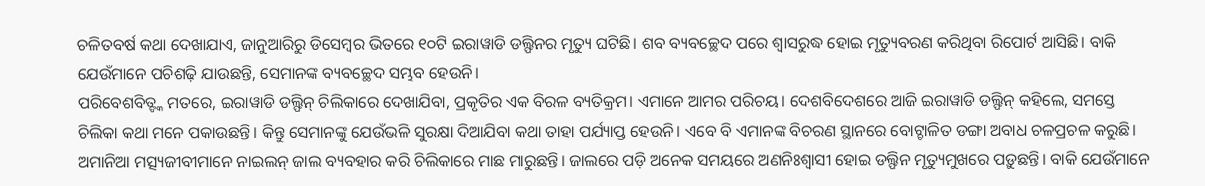ଚଳିତବର୍ଷ କଥା ଦେଖାଯାଏ, ଜାନୁଆରିରୁ ଡିସେମ୍ବର ଭିତରେ ୧୦ଟି ଇରାୱାଡି ଡଲ୍ଫିନର ମୃତ୍ୟୁ ଘଟିଛି। ଶବ ବ୍ୟବଚ୍ଛେଦ ପରେ ଶ୍ବାସରୁଦ୍ଧ ହୋଇ ମୃତ୍ୟୁବରଣ କରିଥିବା ରିପୋର୍ଟ ଆସିଛି। ବାକି ଯେଉଁମାନେ ପଚିଶଢ଼ି ଯାଉଛନ୍ତି, ସେମାନଙ୍କ ବ୍ୟବଚ୍ଛେଦ ସମ୍ଭବ ହେଉନି।
ପରିବେଶବିତ୍ଙ୍କ ମତରେ, ଇରାୱାଡି ଡଲ୍ଫିନ୍ ଚିଲିକାରେ ଦେଖାଯିବା, ପ୍ରକୃତିର ଏକ ବିରଳ ବ୍ୟତିକ୍ରମ। ଏମାନେ ଆମର ପରିଚୟ। ଦେଶବିଦେଶରେ ଆଜି ଇରାୱାଡି ଡଲ୍ଫିନ୍ କହିଲେ, ସମସ୍ତେ ଚିଲିକା କଥା ମନେ ପକାଉଛନ୍ତି। କିନ୍ତୁ ସେମାନଙ୍କୁ ଯେଉଁଭଳି ସୁରକ୍ଷା ଦିଆଯିବା କଥା ତାହା ପର୍ଯ୍ୟାପ୍ତ ହେଉନି। ଏବେ ବି ଏମାନଙ୍କ ବିଚରଣ ସ୍ଥାନରେ ବୋଟ୍ଚାଳିତ ଡଙ୍ଗା ଅବାଧ ଚଳପ୍ରଚଳ କରୁଛି। ଅମାନିଆ ମତ୍ସ୍ୟଜୀବୀମାନେ ନାଇଲନ୍ ଜାଲ ବ୍ୟବହାର କରି ଚିଲିକାରେ ମାଛ ମାରୁଛନ୍ତି। ଜାଲରେ ପଡ଼ି ଅନେକ ସମୟରେ ଅଣନିଃଶ୍ବାସୀ ହୋଇ ଡଲ୍ଫିନ ମୃତ୍ୟୁମୁଖରେ ପଡ଼ୁଛନ୍ତି। ବାକି ଯେଉଁମାନେ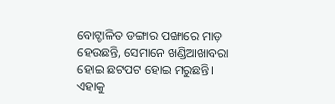ବୋଟ୍ଚାଳିତ ଡଙ୍ଗାର ପଙ୍ଖାରେ ମାଡ଼ ହେଉଛନ୍ତି, ସେମାନେ ଖଣ୍ଡିଆଖାବରା ହୋଇ ଛଟପଟ ହୋଇ ମରୁଛନ୍ତି। ଏହାକୁ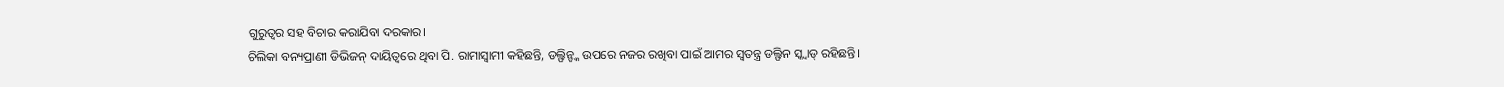ଗୁରୁତ୍ବର ସହ ବିଚାର କରାଯିବା ଦରକାର।
ଚିଲିକା ବନ୍ୟପ୍ରାଣୀ ଡିଭିଜନ୍ ଦାୟିତ୍ବରେ ଥିବା ପି. ରାମାସ୍ବାମୀ କହିଛନ୍ତି, ଡଲ୍ଫିନ୍ଙ୍କ ଉପରେ ନଜର ରଖିବା ପାଇଁ ଆମର ସ୍ବତନ୍ତ୍ର ଡଲ୍ଫିନ ସ୍କ୍ବାଡ୍ ରହିଛନ୍ତି।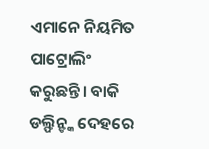ଏମାନେ ନିୟମିତ ପାଟ୍ରୋଲିଂ କରୁଛନ୍ତି। ବାକି ଡଲ୍ଫିନ୍ଙ୍କ ଦେହରେ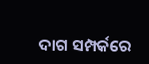ଦାଗ ସମ୍ପର୍କରେ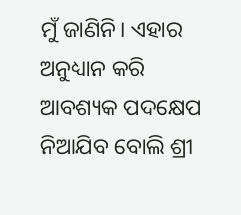ମୁଁ ଜାଣିନି। ଏହାର ଅନୁଧ୍ୟାନ କରି ଆବଶ୍ୟକ ପଦକ୍ଷେପ ନିଆଯିବ ବୋଲି ଶ୍ରୀ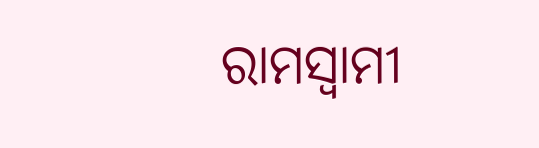ରାମସ୍ବାମୀ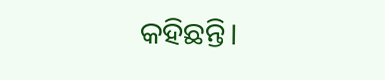କହିଛନ୍ତି।